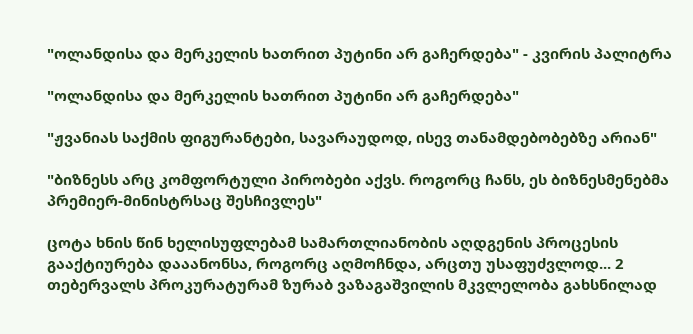"ოლანდისა და მერკელის ხათრით პუტინი არ გაჩერდება" - კვირის პალიტრა

"ოლანდისა და მერკელის ხათრით პუტინი არ გაჩერდება"

"ჟვანიას საქმის ფიგურანტები, სავარაუდოდ, ისევ თანამდებობებზე არიან"

"ბიზნესს არც კომფორტული პირობები აქვს. როგორც ჩანს, ეს ბიზნესმენებმა პრემიერ-მინისტრსაც შესჩივლეს"

ცოტა ხნის წინ ხელისუფლებამ სამართლიანობის აღდგენის პროცესის გააქტიურება დააანონსა, როგორც აღმოჩნდა, არცთუ უსაფუძვლოდ... 2 თებერვალს პროკურატურამ ზურაბ ვაზაგაშვილის მკვლელობა გახსნილად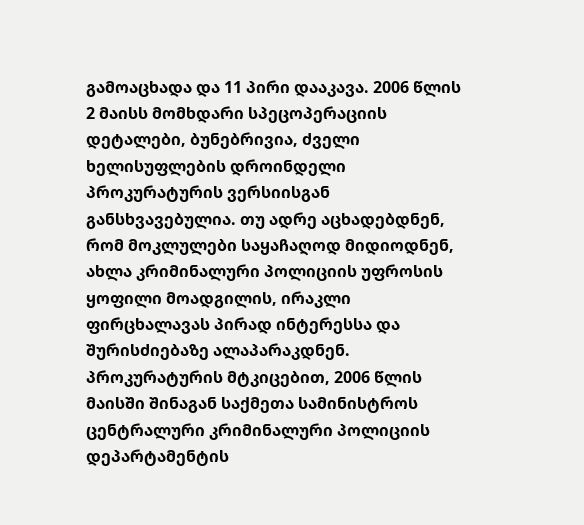გამოაცხადა და 11 პირი დააკავა. 2006 წლის 2 მაისს მომხდარი სპეცოპერაციის დეტალები, ბუნებრივია, ძველი ხელისუფლების დროინდელი პროკურატურის ვერსიისგან განსხვავებულია. თუ ადრე აცხადებდნენ, რომ მოკლულები საყაჩაღოდ მიდიოდნენ, ახლა კრიმინალური პოლიციის უფროსის ყოფილი მოადგილის, ირაკლი ფირცხალავას პირად ინტერესსა და შურისძიებაზე ალაპარაკდნენ. პროკურატურის მტკიცებით, 2006 წლის მაისში შინაგან საქმეთა სამინისტროს ცენტრალური კრიმინალური პოლიციის დეპარტამენტის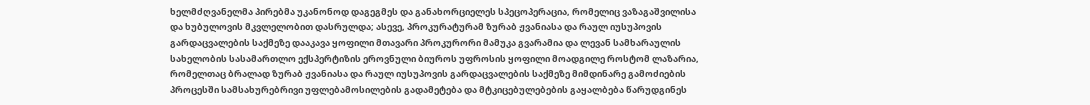ხელმძღვანელმა პირებმა უკანონოდ დაგეგმეს და განახორციელეს სპეცოპერაცია, რომელიც ვაზაგაშვილისა და ხუბულოვის მკვლელობით დასრულდა; ასევე, პროკურატურამ ზურაბ ჟვანიასა და რაულ იუსუპოვის გარდაცვალების საქმეზე დააკავა ყოფილი მთავარი პროკურორი მამუკა გვარამია და ლევან სამხარაულის სახელობის სასამართლო ექსპერტიზის ეროვნული ბიუროს უფროსის ყოფილი მოადგილე როსტომ ლაზარია, რომელთაც ბრალად ზურაბ ჟვანიასა და რაულ იუსუპოვის გარდაცვალების საქმეზე მიმდინარე გამოძიების პროცესში სამსახურებრივი უფლებამოსილების გადამეტება და მტკიცებულებების გაყალბება წარუდგინეს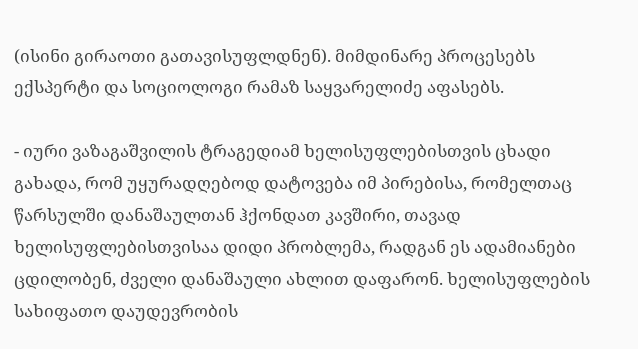(ისინი გირაოთი გათავისუფლდნენ). მიმდინარე პროცესებს ექსპერტი და სოციოლოგი რამაზ საყვარელიძე აფასებს.

- იური ვაზაგაშვილის ტრაგედიამ ხელისუფლებისთვის ცხადი გახადა, რომ უყურადღებოდ დატოვება იმ პირებისა, რომელთაც წარსულში დანაშაულთან ჰქონდათ კავშირი, თავად ხელისუფლებისთვისაა დიდი პრობლემა, რადგან ეს ადამიანები ცდილობენ, ძველი დანაშაული ახლით დაფარონ. ხელისუფლების სახიფათო დაუდევრობის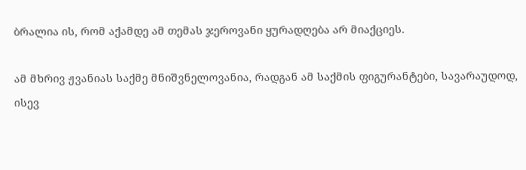ბრალია ის, რომ აქამდე ამ თემას ჯეროვანი ყურადღება არ მიაქციეს.

ამ მხრივ ჟვანიას საქმე მნიშვნელოვანია, რადგან ამ საქმის ფიგურანტები, სავარაუდოდ, ისევ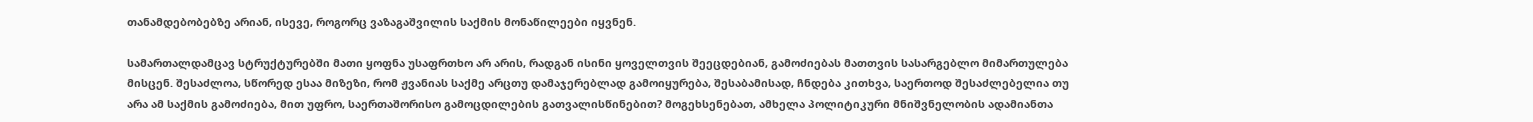თანამდებობებზე არიან, ისევე, როგორც ვაზაგაშვილის საქმის მონაწილეები იყვნენ.

სამართალდამცავ სტრუქტურებში მათი ყოფნა უსაფრთხო არ არის, რადგან ისინი ყოველთვის შეეცდებიან, გამოძიებას მათთვის სასარგებლო მიმართულება მისცენ. შესაძლოა, სწორედ ესაა მიზეზი, რომ ჟვანიას საქმე არცთუ დამაჯერებლად გამოიყურება, შესაბამისად, ჩნდება კითხვა, საერთოდ შესაძლებელია თუ არა ამ საქმის გამოძიება, მით უფრო, საერთაშორისო გამოცდილების გათვალისწინებით? მოგეხსენებათ, ამხელა პოლიტიკური მნიშვნელობის ადამიანთა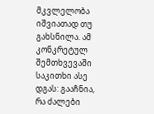მკვლელობა იშვიათად თუ გახსნილა. ამ კონკრეტულ შემთხვევაში საკითხი ასე დგას: გააჩნია, რა ძალები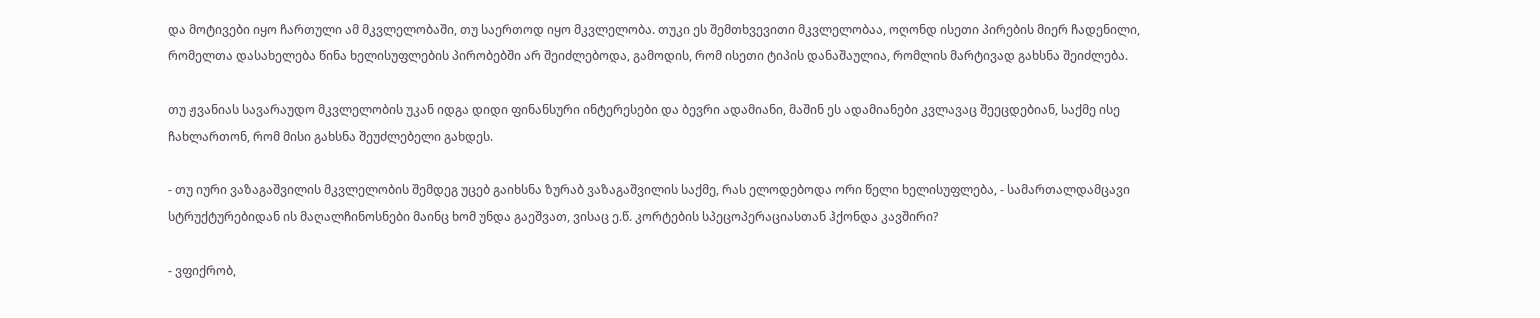და მოტივები იყო ჩართული ამ მკვლელობაში, თუ საერთოდ იყო მკვლელობა. თუკი ეს შემთხვევითი მკვლელობაა, ოღონდ ისეთი პირების მიერ ჩადენილი, რომელთა დასახელება წინა ხელისუფლების პირობებში არ შეიძლებოდა, გამოდის, რომ ისეთი ტიპის დანაშაულია, რომლის მარტივად გახსნა შეიძლება.

თუ ჟვანიას სავარაუდო მკვლელობის უკან იდგა დიდი ფინანსური ინტერესები და ბევრი ადამიანი, მაშინ ეს ადამიანები კვლავაც შეეცდებიან, საქმე ისე ჩახლართონ, რომ მისი გახსნა შეუძლებელი გახდეს.

- თუ იური ვაზაგაშვილის მკვლელობის შემდეგ უცებ გაიხსნა ზურაბ ვაზაგაშვილის საქმე, რას ელოდებოდა ორი წელი ხელისუფლება, - სამართალდამცავი სტრუქტურებიდან ის მაღალჩინოსნები მაინც ხომ უნდა გაეშვათ, ვისაც ე.წ. კორტების სპეცოპერაციასთან ჰქონდა კავშირი?

- ვფიქრობ,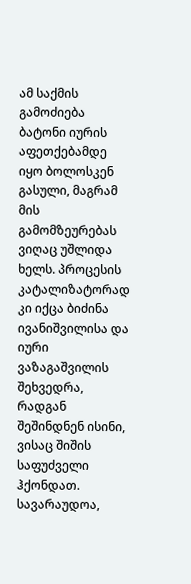ამ საქმის გამოძიება ბატონი იურის აფეთქებამდე იყო ბოლოსკენ გასული, მაგრამ მის გამომზეურებას ვიღაც უშლიდა ხელს. პროცესის კატალიზატორად კი იქცა ბიძინა ივანიშვილისა და იური ვაზაგაშვილის შეხვედრა, რადგან შეშინდნენ ისინი, ვისაც შიშის საფუძველი ჰქონდათ. სავარაუდოა,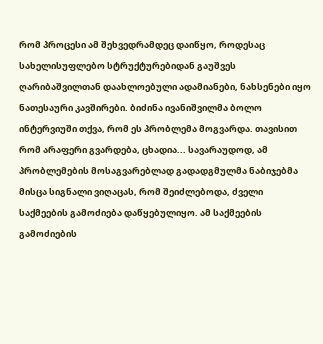რომ პროცესი ამ შეხვედრამდეც დაიწყო, როდესაც სახელისუფლებო სტრუქტურებიდან გაუშვეს ღარიბაშვილთან დაახლოებული ადამიანები, ნახსენები იყო ნათესაური კავშირები. ბიძინა ივანიშვილმა ბოლო ინტერვიუში თქვა, რომ ეს პრობლემა მოგვარდა. თავისით რომ არაფერი გვარდება, ცხადია... სავარაუდოდ, ამ პრობლემების მოსაგვარებლად გადადგმულმა ნაბიჯებმა მისცა სიგნალი ვიღაცას, რომ შეიძლებოდა, ძველი საქმეების გამოძიება დაწყებულიყო. ამ საქმეების გამოძიების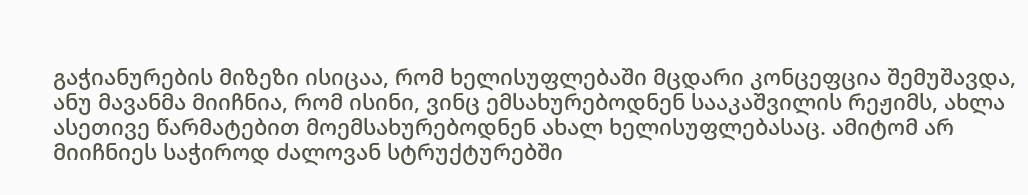გაჭიანურების მიზეზი ისიცაა, რომ ხელისუფლებაში მცდარი კონცეფცია შემუშავდა, ანუ მავანმა მიიჩნია, რომ ისინი, ვინც ემსახურებოდნენ სააკაშვილის რეჟიმს, ახლა ასეთივე წარმატებით მოემსახურებოდნენ ახალ ხელისუფლებასაც. ამიტომ არ მიიჩნიეს საჭიროდ ძალოვან სტრუქტურებში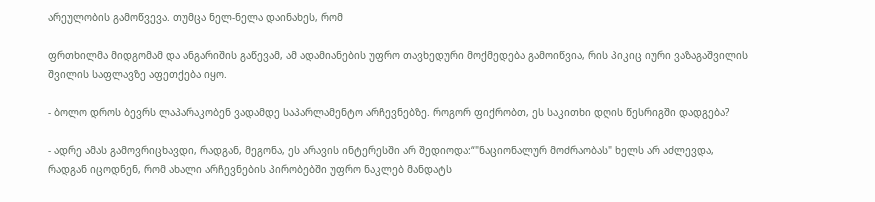არეულობის გამოწვევა. თუმცა ნელ-ნელა დაინახეს, რომ

ფრთხილმა მიდგომამ და ანგარიშის გაწევამ, ამ ადამიანების უფრო თავხედური მოქმედება გამოიწვია, რის პიკიც იური ვაზაგაშვილის შვილის საფლავზე აფეთქება იყო.

- ბოლო დროს ბევრს ლაპარაკობენ ვადამდე საპარლამენტო არჩევნებზე. როგორ ფიქრობთ, ეს საკითხი დღის წესრიგში დადგება?

- ადრე ამას გამოვრიცხავდი, რადგან, მეგონა, ეს არავის ინტერესში არ შედიოდა:“"ნაციონალურ მოძრაობას" ხელს არ აძლევდა, რადგან იცოდნენ, რომ ახალი არჩევნების პირობებში უფრო ნაკლებ მანდატს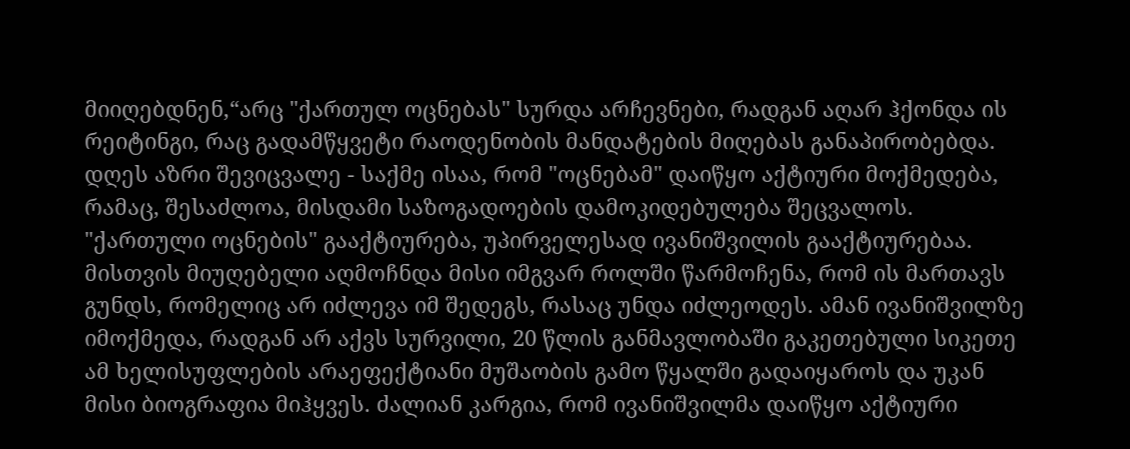მიიღებდნენ,“არც "ქართულ ოცნებას" სურდა არჩევნები, რადგან აღარ ჰქონდა ის რეიტინგი, რაც გადამწყვეტი რაოდენობის მანდატების მიღებას განაპირობებდა. დღეს აზრი შევიცვალე - საქმე ისაა, რომ "ოცნებამ" დაიწყო აქტიური მოქმედება, რამაც, შესაძლოა, მისდამი საზოგადოების დამოკიდებულება შეცვალოს. "ქართული ოცნების" გააქტიურება, უპირველესად ივანიშვილის გააქტიურებაა. მისთვის მიუღებელი აღმოჩნდა მისი იმგვარ როლში წარმოჩენა, რომ ის მართავს გუნდს, რომელიც არ იძლევა იმ შედეგს, რასაც უნდა იძლეოდეს. ამან ივანიშვილზე იმოქმედა, რადგან არ აქვს სურვილი, 20 წლის განმავლობაში გაკეთებული სიკეთე ამ ხელისუფლების არაეფექტიანი მუშაობის გამო წყალში გადაიყაროს და უკან მისი ბიოგრაფია მიჰყვეს. ძალიან კარგია, რომ ივანიშვილმა დაიწყო აქტიური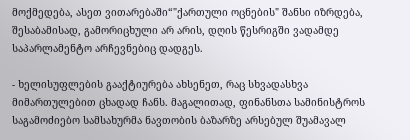მოქმედება, ასეთ ვითარებაში“"ქართული ოცნების" შანსი იზრდება, შესაბამისად, გამორიცხული არ არის, დღის წესრიგში ვადამდე საპარლამენტო არჩევნებიც დადგეს.

- ხელისუფლების გააქტიურება ახსენეთ, რაც სხვადასხვა მიმართულებით ცხადად ჩანს. მაგალითად, ფინანსთა სამინისტროს საგამოძიებო სამსახურმა ნავთობის ბაზარზე არსებულ შუამავალ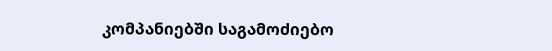კომპანიებში საგამოძიებო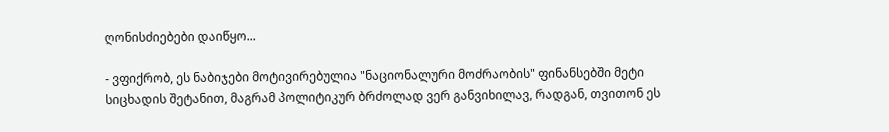ღონისძიებები დაიწყო...

- ვფიქრობ, ეს ნაბიჯები მოტივირებულია "ნაციონალური მოძრაობის" ფინანსებში მეტი სიცხადის შეტანით, მაგრამ პოლიტიკურ ბრძოლად ვერ განვიხილავ, რადგან, თვითონ ეს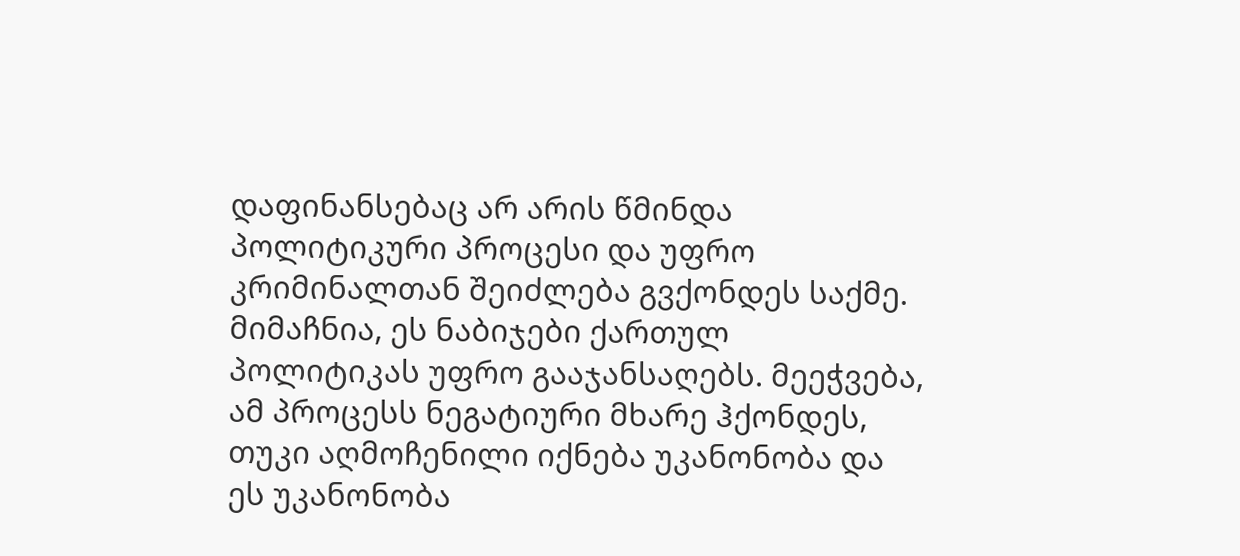დაფინანსებაც არ არის წმინდა პოლიტიკური პროცესი და უფრო კრიმინალთან შეიძლება გვქონდეს საქმე. მიმაჩნია, ეს ნაბიჯები ქართულ პოლიტიკას უფრო გააჯანსაღებს. მეეჭვება, ამ პროცესს ნეგატიური მხარე ჰქონდეს, თუკი აღმოჩენილი იქნება უკანონობა და ეს უკანონობა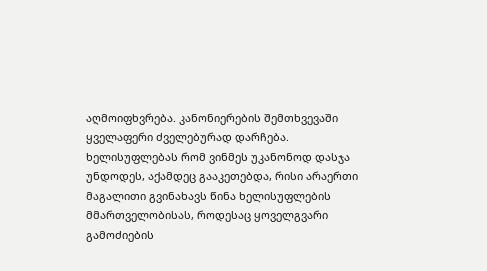აღმოიფხვრება. კანონიერების შემთხვევაში ყველაფერი ძველებურად დარჩება. ხელისუფლებას რომ ვინმეს უკანონოდ დასჯა უნდოდეს, აქამდეც გააკეთებდა, რისი არაერთი მაგალითი გვინახავს წინა ხელისუფლების მმართველობისას, როდესაც ყოველგვარი გამოძიების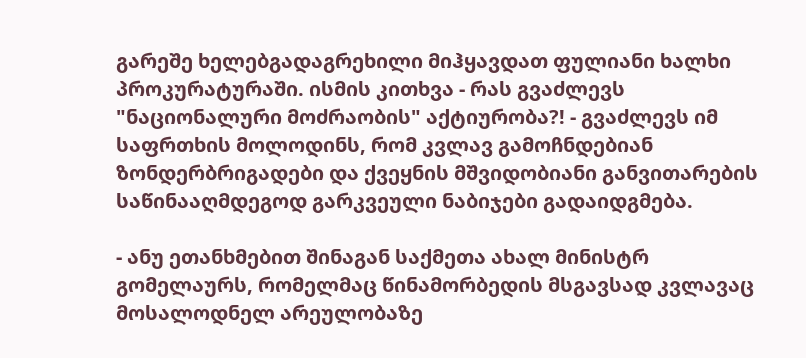გარეშე ხელებგადაგრეხილი მიჰყავდათ ფულიანი ხალხი პროკურატურაში. ისმის კითხვა - რას გვაძლევს "ნაციონალური მოძრაობის" აქტიურობა?! - გვაძლევს იმ საფრთხის მოლოდინს, რომ კვლავ გამოჩნდებიან ზონდერბრიგადები და ქვეყნის მშვიდობიანი განვითარების საწინააღმდეგოდ გარკვეული ნაბიჯები გადაიდგმება.

- ანუ ეთანხმებით შინაგან საქმეთა ახალ მინისტრ გომელაურს, რომელმაც წინამორბედის მსგავსად კვლავაც მოსალოდნელ არეულობაზე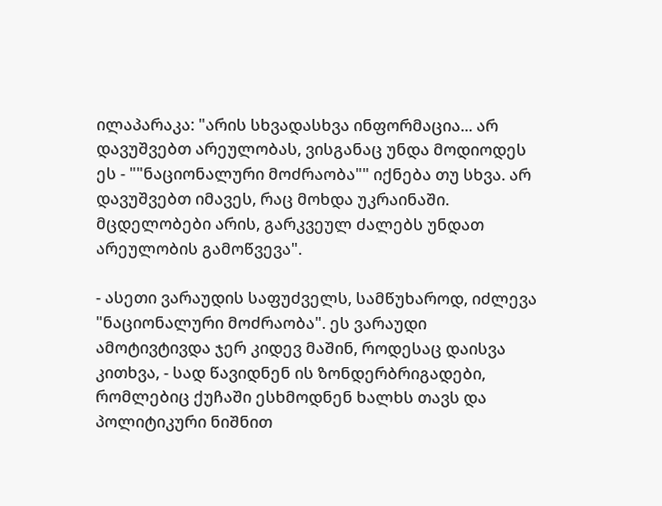ილაპარაკა: "არის სხვადასხვა ინფორმაცია... არ დავუშვებთ არეულობას, ვისგანაც უნდა მოდიოდეს ეს - ""ნაციონალური მოძრაობა"" იქნება თუ სხვა. არ დავუშვებთ იმავეს, რაც მოხდა უკრაინაში. მცდელობები არის, გარკვეულ ძალებს უნდათ არეულობის გამოწვევა".

- ასეთი ვარაუდის საფუძველს, სამწუხაროდ, იძლევა "ნაციონალური მოძრაობა". ეს ვარაუდი ამოტივტივდა ჯერ კიდევ მაშინ, როდესაც დაისვა კითხვა, - სად წავიდნენ ის ზონდერბრიგადები, რომლებიც ქუჩაში ესხმოდნენ ხალხს თავს და პოლიტიკური ნიშნით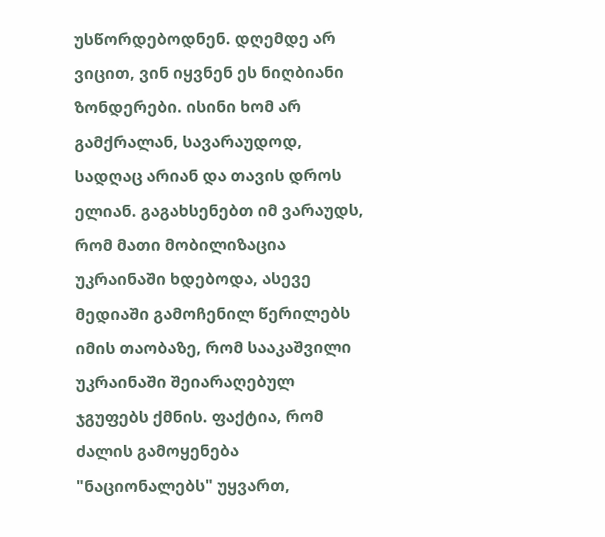უსწორდებოდნენ. დღემდე არ ვიცით, ვინ იყვნენ ეს ნიღბიანი ზონდერები. ისინი ხომ არ გამქრალან, სავარაუდოდ, სადღაც არიან და თავის დროს ელიან. გაგახსენებთ იმ ვარაუდს, რომ მათი მობილიზაცია უკრაინაში ხდებოდა, ასევე მედიაში გამოჩენილ წერილებს იმის თაობაზე, რომ სააკაშვილი უკრაინაში შეიარაღებულ ჯგუფებს ქმნის. ფაქტია, რომ ძალის გამოყენება "ნაციონალებს" უყვართ,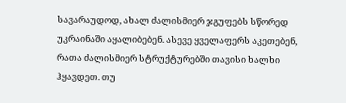სავარაუდოდ, ახალ ძალისმიერ ჯგუფებს სწორედ უკრაინაში აყალიბებენ. ასევე ყველაფერს აკეთებენ, რათა ძალისმიერ სტრუქტურებში თავისი ხალხი ჰყავდეთ. თუ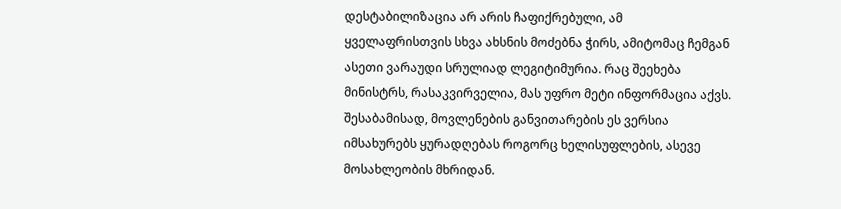დესტაბილიზაცია არ არის ჩაფიქრებული, ამ ყველაფრისთვის სხვა ახსნის მოძებნა ჭირს, ამიტომაც ჩემგან ასეთი ვარაუდი სრულიად ლეგიტიმურია. რაც შეეხება მინისტრს, რასაკვირველია, მას უფრო მეტი ინფორმაცია აქვს. შესაბამისად, მოვლენების განვითარების ეს ვერსია იმსახურებს ყურადღებას როგორც ხელისუფლების, ასევე მოსახლეობის მხრიდან.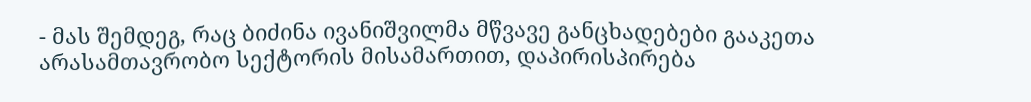- მას შემდეგ, რაც ბიძინა ივანიშვილმა მწვავე განცხადებები გააკეთა არასამთავრობო სექტორის მისამართით, დაპირისპირება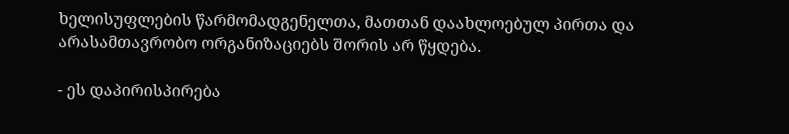ხელისუფლების წარმომადგენელთა, მათთან დაახლოებულ პირთა და არასამთავრობო ორგანიზაციებს შორის არ წყდება.

- ეს დაპირისპირება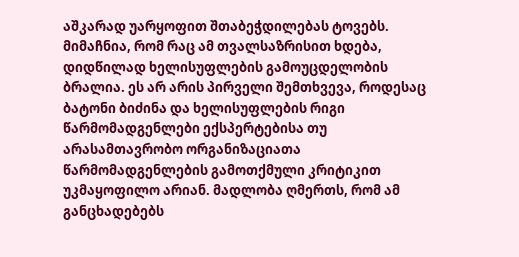აშკარად უარყოფით შთაბეჭდილებას ტოვებს. მიმაჩნია, რომ რაც ამ თვალსაზრისით ხდება, დიდწილად ხელისუფლების გამოუცდელობის ბრალია. ეს არ არის პირველი შემთხვევა, როდესაც ბატონი ბიძინა და ხელისუფლების რიგი წარმომადგენლები ექსპერტებისა თუ არასამთავრობო ორგანიზაციათა წარმომადგენლების გამოთქმული კრიტიკით უკმაყოფილო არიან. მადლობა ღმერთს, რომ ამ განცხადებებს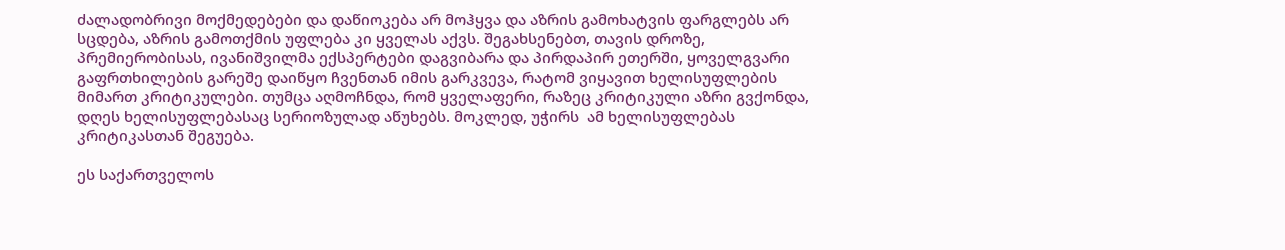ძალადობრივი მოქმედებები და დაწიოკება არ მოჰყვა და აზრის გამოხატვის ფარგლებს არ სცდება, აზრის გამოთქმის უფლება კი ყველას აქვს. შეგახსენებთ, თავის დროზე, პრემიერობისას, ივანიშვილმა ექსპერტები დაგვიბარა და პირდაპირ ეთერში, ყოველგვარი გაფრთხილების გარეშე დაიწყო ჩვენთან იმის გარკვევა, რატომ ვიყავით ხელისუფლების მიმართ კრიტიკულები. თუმცა აღმოჩნდა, რომ ყველაფერი, რაზეც კრიტიკული აზრი გვქონდა, დღეს ხელისუფლებასაც სერიოზულად აწუხებს. მოკლედ, უჭირს  ამ ხელისუფლებას კრიტიკასთან შეგუება.

ეს საქართველოს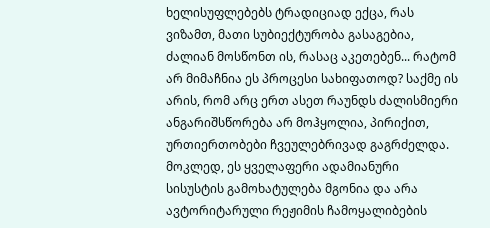ხელისუფლებებს ტრადიციად ექცა, რას ვიზამთ, მათი სუბიექტურობა გასაგებია, ძალიან მოსწონთ ის, რასაც აკეთებენ... რატომ არ მიმაჩნია ეს პროცესი სახიფათოდ? საქმე ის არის, რომ არც ერთ ასეთ რაუნდს ძალისმიერი ანგარიშსწორება არ მოჰყოლია, პირიქით, ურთიერთობები ჩვეულებრივად გაგრძელდა. მოკლედ, ეს ყველაფერი ადამიანური სისუსტის გამოხატულება მგონია და არა ავტორიტარული რეჟიმის ჩამოყალიბების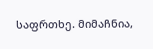საფრთხე. მიმაჩნია,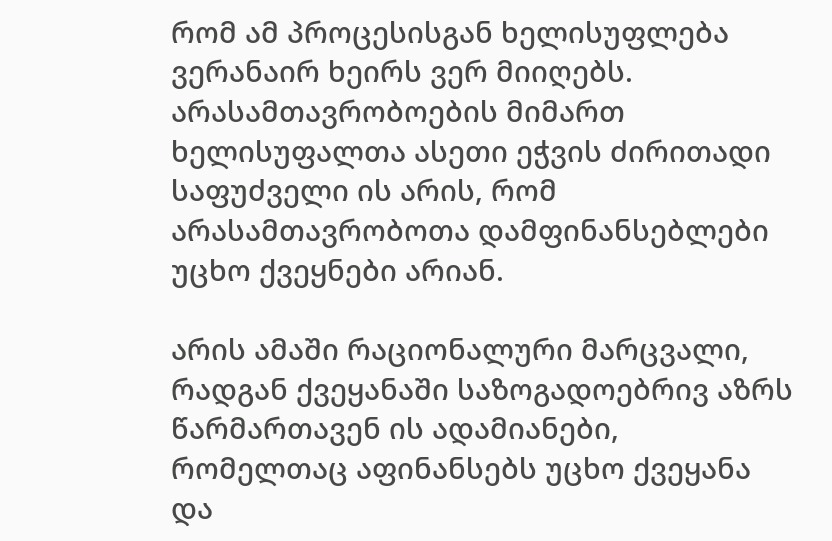რომ ამ პროცესისგან ხელისუფლება ვერანაირ ხეირს ვერ მიიღებს. არასამთავრობოების მიმართ ხელისუფალთა ასეთი ეჭვის ძირითადი საფუძველი ის არის, რომ არასამთავრობოთა დამფინანსებლები უცხო ქვეყნები არიან.

არის ამაში რაციონალური მარცვალი, რადგან ქვეყანაში საზოგადოებრივ აზრს წარმართავენ ის ადამიანები, რომელთაც აფინანსებს უცხო ქვეყანა და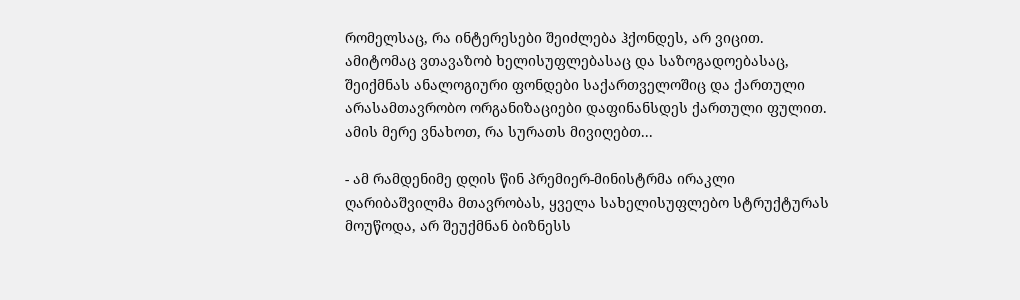რომელსაც, რა ინტერესები შეიძლება ჰქონდეს, არ ვიცით. ამიტომაც ვთავაზობ ხელისუფლებასაც და საზოგადოებასაც, შეიქმნას ანალოგიური ფონდები საქართველოშიც და ქართული არასამთავრობო ორგანიზაციები დაფინანსდეს ქართული ფულით. ამის მერე ვნახოთ, რა სურათს მივიღებთ...

- ამ რამდენიმე დღის წინ პრემიერ-მინისტრმა ირაკლი ღარიბაშვილმა მთავრობას, ყველა სახელისუფლებო სტრუქტურას მოუწოდა, არ შეუქმნან ბიზნესს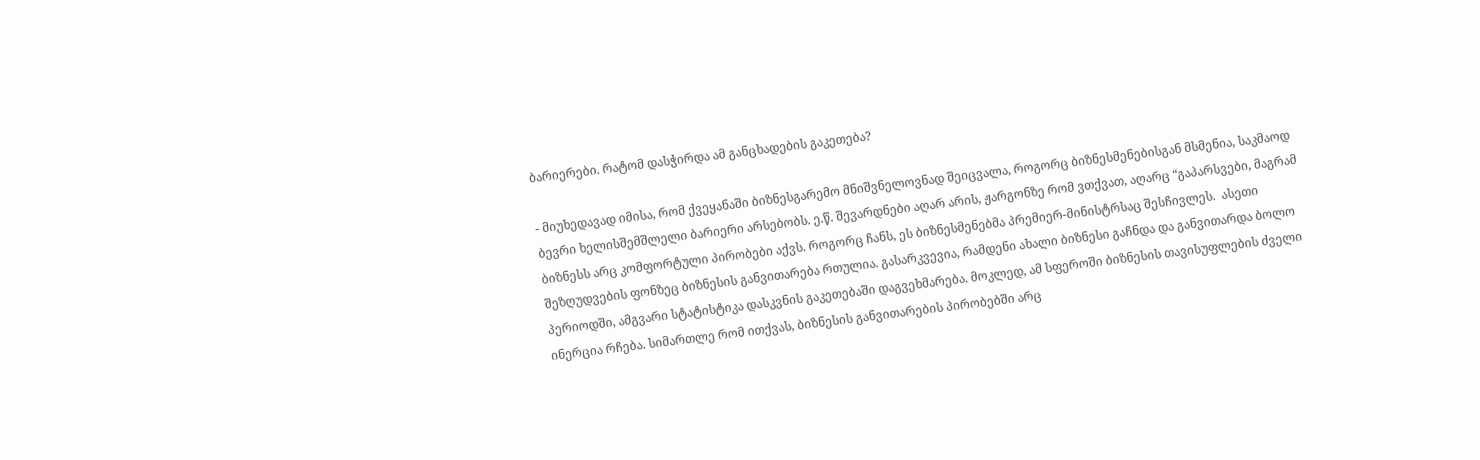ბარიერები. რატომ დასჭირდა ამ განცხადების გაკეთება?

- მიუხედავად იმისა, რომ ქვეყანაში ბიზნესგარემო მნიშვნელოვნად შეიცვალა, როგორც ბიზნესმენებისგან მსმენია, საკმაოდ ბევრი ხელისშემშლელი ბარიერი არსებობს. ე.წ. შევარდნები აღარ არის, ჟარგონზე რომ ვთქვათ, აღარც “გაპარსვები, მაგრამ ბიზნესს არც კომფორტული პირობები აქვს. როგორც ჩანს, ეს ბიზნესმენებმა პრემიერ-მინისტრსაც შესჩივლეს.  ასეთი შეზღუდვების ფონზეც ბიზნესის განვითარება რთულია. გასარკვევია, რამდენი ახალი ბიზნესი გაჩნდა და განვითარდა ბოლო პერიოდში, ამგვარი სტატისტიკა დასკვნის გაკეთებაში დაგვეხმარება. მოკლედ, ამ სფეროში ბიზნესის თავისუფლების ძველი ინერცია რჩება. სიმართლე რომ ითქვას, ბიზნესის განვითარების პირობებში არც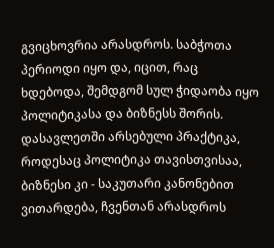გვიცხოვრია არასდროს. საბჭოთა პერიოდი იყო და, იცით, რაც ხდებოდა, შემდგომ სულ ჭიდაობა იყო პოლიტიკასა და ბიზნესს შორის. დასავლეთში არსებული პრაქტიკა, როდესაც პოლიტიკა თავისთვისაა, ბიზნესი კი - საკუთარი კანონებით ვითარდება, ჩვენთან არასდროს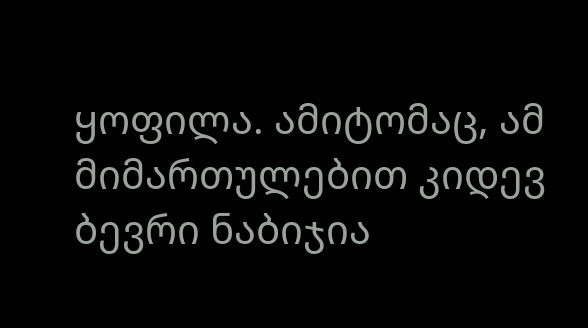ყოფილა. ამიტომაც, ამ მიმართულებით კიდევ ბევრი ნაბიჯია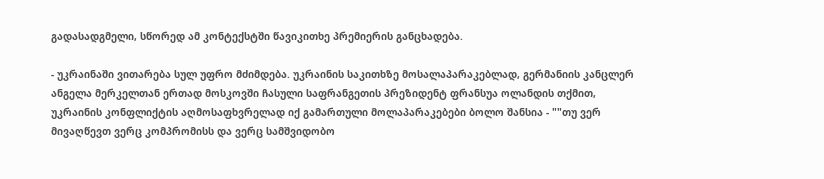გადასადგმელი, სწორედ ამ კონტექსტში წავიკითხე პრემიერის განცხადება.

- უკრაინაში ვითარება სულ უფრო მძიმდება. უკრაინის საკითხზე მოსალაპარაკებლად, გერმანიის კანცლერ ანგელა მერკელთან ერთად მოსკოვში ჩასული საფრანგეთის პრეზიდენტ ფრანსუა ოლანდის თქმით, უკრაინის კონფლიქტის აღმოსაფხვრელად იქ გამართული მოლაპარაკებები ბოლო შანსია - ""თუ ვერ მივაღწევთ ვერც კომპრომისს და ვერც სამშვიდობო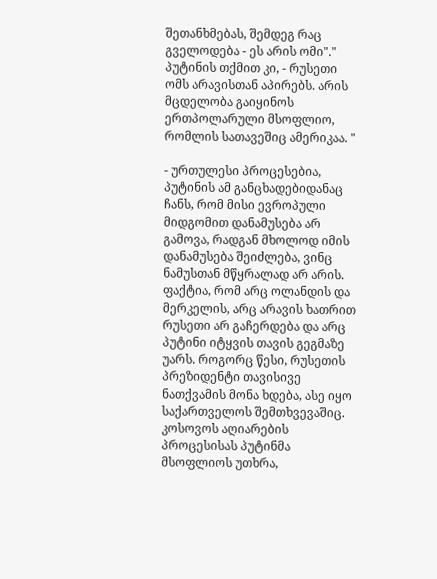შეთანხმებას, შემდეგ რაც გველოდება - ეს არის ომი"." პუტინის თქმით კი, - რუსეთი ომს არავისთან აპირებს. არის მცდელობა გაიყინოს ერთპოლარული მსოფლიო, რომლის სათავეშიც ამერიკაა. "

- ურთულესი პროცესებია, პუტინის ამ განცხადებიდანაც ჩანს, რომ მისი ევროპული მიდგომით დანამუსება არ გამოვა, რადგან მხოლოდ იმის დანამუსება შეიძლება, ვინც ნამუსთან მწყრალად არ არის. ფაქტია, რომ არც ოლანდის და მერკელის, არც არავის ხათრით რუსეთი არ გაჩერდება და არც პუტინი იტყვის თავის გეგმაზე უარს. როგორც წესი, რუსეთის პრეზიდენტი თავისივე ნათქვამის მონა ხდება, ასე იყო საქართველოს შემთხვევაშიც. კოსოვოს აღიარების პროცესისას პუტინმა მსოფლიოს უთხრა,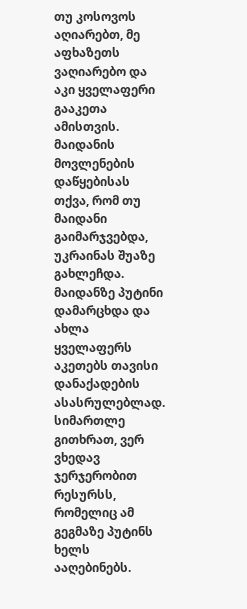თუ კოსოვოს აღიარებთ, მე აფხაზეთს ვაღიარებო და აკი ყველაფერი გააკეთა ამისთვის. მაიდანის მოვლენების დაწყებისას თქვა, რომ თუ მაიდანი გაიმარჯვებდა, უკრაინას შუაზე გახლეჩდა. მაიდანზე პუტინი დამარცხდა და ახლა ყველაფერს აკეთებს თავისი დანაქადების ასასრულებლად. სიმართლე გითხრათ, ვერ ვხედავ ჯერჯერობით რესურსს, რომელიც ამ გეგმაზე პუტინს ხელს ააღებინებს.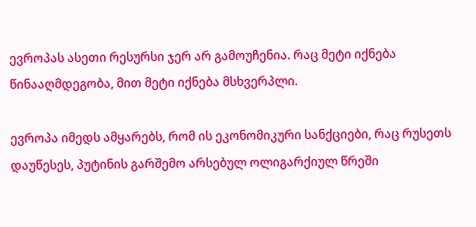ევროპას ასეთი რესურსი ჯერ არ გამოუჩენია. რაც მეტი იქნება წინააღმდეგობა, მით მეტი იქნება მსხვერპლი.

ევროპა იმედს ამყარებს, რომ ის ეკონომიკური სანქციები, რაც რუსეთს დაუწესეს, პუტინის გარშემო არსებულ ოლიგარქიულ წრეში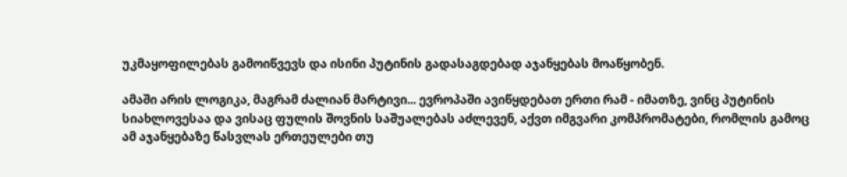უკმაყოფილებას გამოიწვევს და ისინი პუტინის გადასაგდებად აჯანყებას მოაწყობენ.

ამაში არის ლოგიკა, მაგრამ ძალიან მარტივი... ევროპაში ავიწყდებათ ერთი რამ - იმათზე, ვინც პუტინის სიახლოვესაა და ვისაც ფულის შოვნის საშუალებას აძლევენ, აქვთ იმგვარი კომპრომატები, რომლის გამოც ამ აჯანყებაზე წასვლას ერთეულები თუ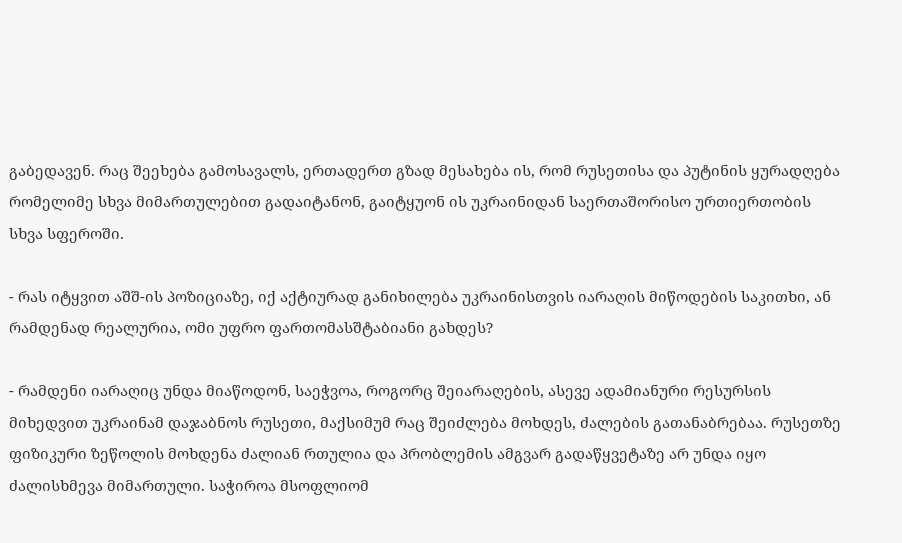გაბედავენ. რაც შეეხება გამოსავალს, ერთადერთ გზად მესახება ის, რომ რუსეთისა და პუტინის ყურადღება რომელიმე სხვა მიმართულებით გადაიტანონ, გაიტყუონ ის უკრაინიდან საერთაშორისო ურთიერთობის სხვა სფეროში.

- რას იტყვით აშშ-ის პოზიციაზე, იქ აქტიურად განიხილება უკრაინისთვის იარაღის მიწოდების საკითხი, ან რამდენად რეალურია, ომი უფრო ფართომასშტაბიანი გახდეს?

- რამდენი იარაღიც უნდა მიაწოდონ, საეჭვოა, როგორც შეიარაღების, ასევე ადამიანური რესურსის მიხედვით უკრაინამ დაჯაბნოს რუსეთი, მაქსიმუმ რაც შეიძლება მოხდეს, ძალების გათანაბრებაა. რუსეთზე ფიზიკური ზეწოლის მოხდენა ძალიან რთულია და პრობლემის ამგვარ გადაწყვეტაზე არ უნდა იყო ძალისხმევა მიმართული. საჭიროა მსოფლიომ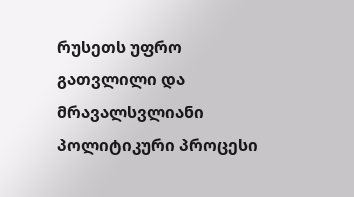რუსეთს უფრო გათვლილი და მრავალსვლიანი პოლიტიკური პროცესი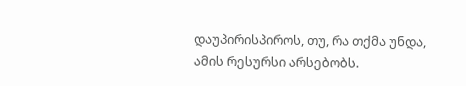დაუპირისპიროს, თუ, რა თქმა უნდა, ამის რესურსი არსებობს.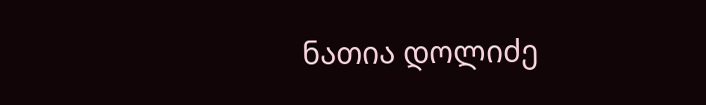ნათია დოლიძე